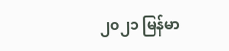၂၀၂၁ မြန်မာ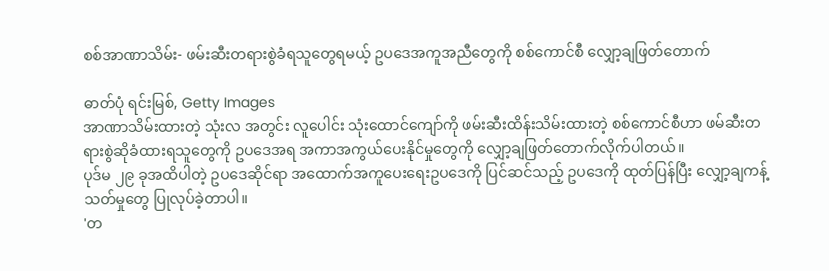စစ်အာဏာသိမ်း- ဖမ်းဆီးတရားစွဲခံရသူတွေရမယ့် ဥပဒေအကူအညီတွေကို စစ်ကောင်စီ လျှော့ချဖြတ်တောက်

ဓာတ်ပုံ ရင်းမြစ်, Getty Images
အာဏာသိမ်းထားတဲ့ သုံးလ အတွင်း လူပေါင်း သုံးထောင်ကျော်ကို ဖမ်းဆီးထိန်းသိမ်းထားတဲ့ စစ်ကောင်စီဟာ ဖမ်ဆီးတရားစွဲဆိုခံထားရသူတွေကို ဥပဒေအရ အကာအကွယ်ပေးနိုင်မှုတွေကို လျှော့ချဖြတ်တောက်လိုက်ပါတယ်။
ပုဒ်မ ၂၉ ခုအထိပါတဲ့ ဥပဒေဆိုင်ရာ အထောက်အကူပေးရေးဥပဒေကို ပြင်ဆင်သည့် ဥပဒေကို ထုတ်ပြန်ပြီး လျှော့ချကန့်သတ်မှုတွေ ပြုလုပ်ခဲ့တာပါ။
'တ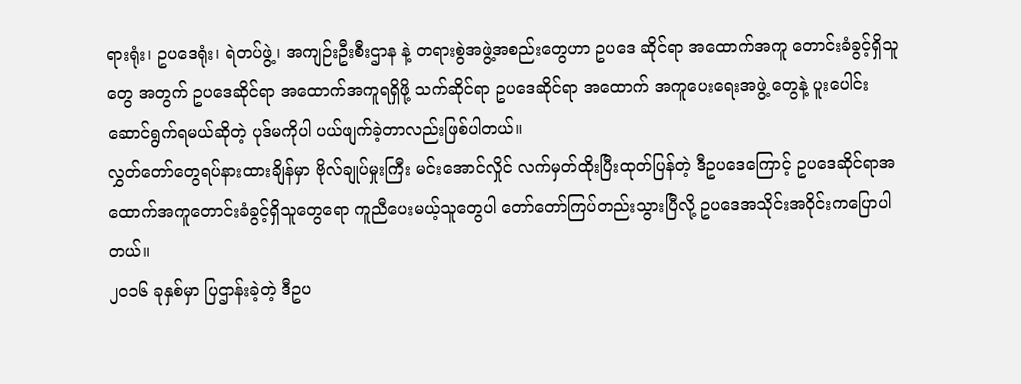ရားရုံး၊ ဥပဒေရုံး၊ ရဲတပ်ဖွဲ့၊ အကျဉ်းဦးစီးဌာန နဲ့ တရားစွဲအဖွဲ့အစည်းတွေဟာ ဥပဒေ ဆိုင်ရာ အထောက်အကူ တောင်းခံခွင့်ရှိသူတွေ အတွက် ဥပဒေဆိုင်ရာ အထောက်အကူရရှိဖို့ သက်ဆိုင်ရာ ဥပဒေဆိုင်ရာ အထောက် အကူပေးရေးအဖွဲ့ တွေနဲ့ ပူးပေါင်းဆောင်ရွက်ရမယ်ဆိုတဲ့ ပုဒ်မကိုပါ ပယ်ဖျက်ခဲ့တာလည်းဖြစ်ပါတယ်။
လွှတ်တော်တွေရပ်နားထားချိန်မှာ ဗိုလ်ချုပ်မှုးကြီး မင်းအောင်လှိုင် လက်မှတ်ထိုးပြီးထုတ်ပြန်တဲ့ ဒီဥပဒေကြောင့် ဥပဒေဆိုင်ရာအထောက်အကူတောင်းခံခွင့်ရှိသူတွေရော ကူညီပေးမယ့်သူတွေပါ တော်တော်ကြပ်တည်းသွားပြီလို့ ဥပဒေအသိုင်းအဝိုင်းကပြောပါတယ်။
၂၀၁၆ ခုနှစ်မှာ ပြဌာန်းခဲ့တဲ့ ဒီဥပ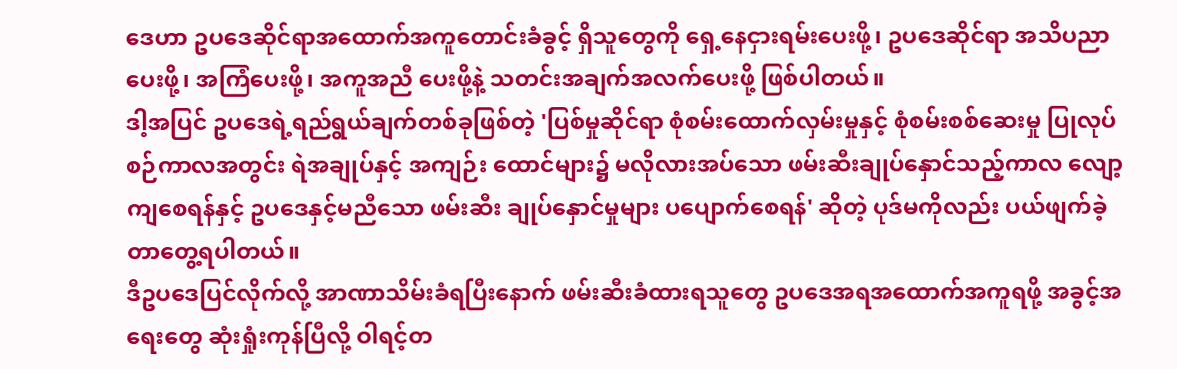ဒေဟာ ဥပဒေဆိုင်ရာအထောက်အကူတောင်းခံခွင့် ရှိသူတွေကို ရှေ့နေငှားရမ်းပေးဖို့၊ ဥပဒေဆိုင်ရာ အသိပညာပေးဖို့၊ အကြံပေးဖို့၊ အကူအညီ ပေးဖို့နဲ့ သတင်းအချက်အလက်ပေးဖို့ ဖြစ်ပါတယ်။
ဒါ့အပြင် ဥပဒေရဲ့ရည်ရွယ်ချက်တစ်ခုဖြစ်တဲ့ 'ပြစ်မှုဆိုင်ရာ စုံစမ်းထောက်လှမ်းမှုနှင့် စုံစမ်းစစ်ဆေးမှု ပြုလုပ်စဉ်ကာလအတွင်း ရဲအချုပ်နှင့် အကျဉ်း ထောင်များ၌ မလိုလားအပ်သော ဖမ်းဆီးချုပ်နှောင်သည့်ကာလ လျော့ကျစေရန်နှင့် ဥပဒေနှင့်မညီသော ဖမ်းဆီး ချုပ်နှောင်မှုများ ပပျောက်စေရန်' ဆိုတဲ့ ပုဒ်မကိုလည်း ပယ်ဖျက်ခဲ့တာတွေ့ရပါတယ်။
ဒီဥပဒေပြင်လိုက်လို့ အာဏာသိမ်းခံရပြီးနောက် ဖမ်းဆီးခံထားရသူတွေ ဥပဒေအရအထောက်အကူရဖို့ အခွင့်အရေးတွေ ဆုံးရှုံးကုန်ပြီလို့ ဝါရင့်တ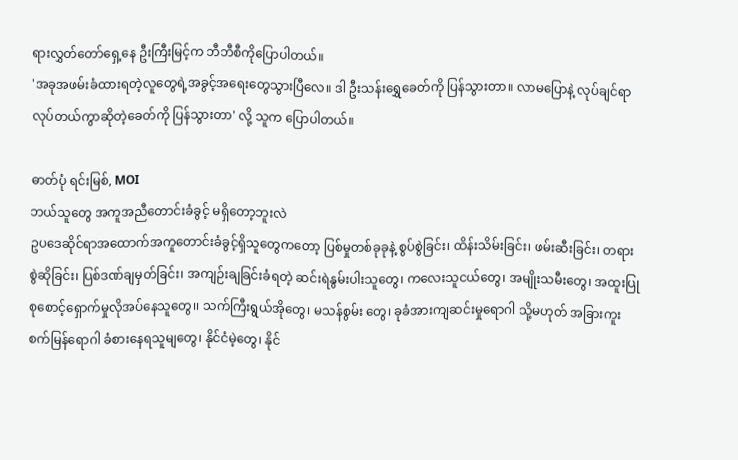ရားလွှတ်တော်ရှေ့နေ ဦးကြီးမြင့်က ဘီဘီစီကိုပြောပါတယ်။
'အခုအဖမ်းခံထားရတဲ့လူတွေရဲ့အခွင့်အရေးတွေသွားပြီလေ။ ဒါ ဦးသန်းရွှေခေတ်ကို ပြန်သွားတာ။ လာမပြောနဲ့ လုပ်ချင်ရာလုပ်တယ်ကွာဆိုတဲ့ခေတ်ကို ပြန်သွားတာ' လို့ သူက ပြောပါတယ်။

ဓာတ်ပုံ ရင်းမြစ်, MOI
ဘယ်သူတွေ အကူအညီတောင်းခံခွင့် မရှိတော့ဘူးလဲ
ဥပဒေဆိုင်ရာအထောက်အကူတောင်းခံခွင့်ရှိသူတွေကတော့ ပြစ်မှုတစ်ခုခုနဲ့ စွပ်စွဲခြင်း၊ ထိန်းသိမ်းခြင်း၊ ဖမ်းဆီးခြင်း၊ တရားစွဲဆိုခြင်း၊ ပြစ်ဒဏ်ချမှတ်ခြင်း၊ အကျဉ်းချခြင်းခံရတဲ့ ဆင်းရဲနွမ်းပါးသူတွေ၊ ကလေးသူငယ်တွေ၊ အမျိုးသမီးတွေ၊ အထူးပြုစုစောင့်ရှောက်မှုလိုအပ်နေသူတွေ၊၊ သက်ကြီးရွယ်အိုတွေ၊ မသန်စွမ်း တွေ၊ ခုခံအားကျဆင်းမှုရောဂါ သို့မဟုတ် အခြားကူးစက်မြန်ရောဂါ ခံစားနေရသူမျတွေ၊ နိုင်ငံမဲ့တွေ၊ နိုင်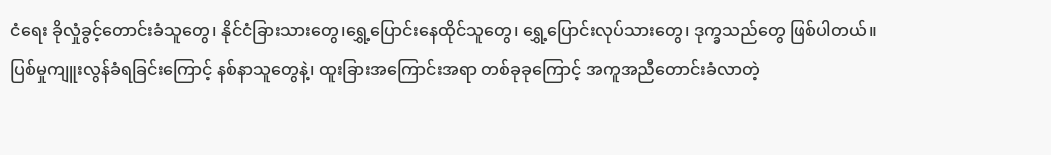ငံရေး ခိုလှုံခွင့်တောင်းခံသူတွေ၊ နိုင်ငံခြားသားတွေ၊ရွှေ့ပြောင်းနေထိုင်သူတွေ၊ ရွှေ့ပြောင်းလုပ်သားတွေ၊ ဒုက္ခသည်တွေ ဖြစ်ပါတယ်။
ပြစ်မှုကျူးလွန်ခံရခြင်းကြောင့် နစ်နာသူတွေနဲ့၊ ထူးခြားအကြောင်းအရာ တစ်ခုခုကြောင့် အကူအညီတောင်းခံလာတဲ့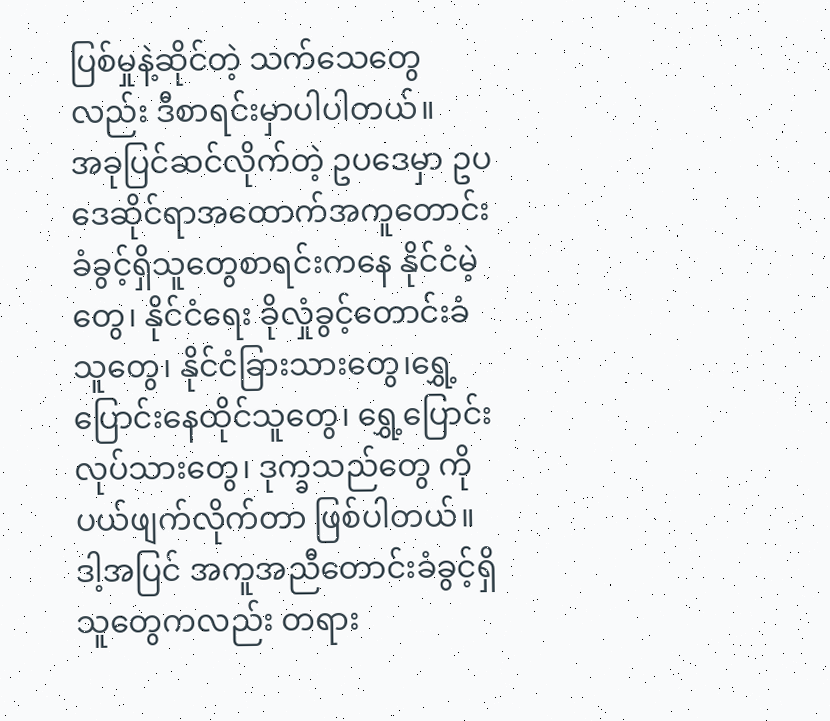ပြစ်မှုနဲ့ဆိုင်တဲ့ သက်သေတွေလည်း ဒီစာရင်းမှာပါပါတယ်။
အခုပြင်ဆင်လိုက်တဲ့ ဥပဒေမှာ ဥပဒေဆိုင်ရာအထောက်အကူတောင်းခံခွင့်ရှိသူတွေစာရင်းကနေ နိုင်ငံမဲ့တွေ၊ နိုင်ငံရေး ခိုလှုံခွင့်တောင်းခံသူတွေ၊ နိုင်ငံခြားသားတွေ၊ရွှေ့ပြောင်းနေထိုင်သူတွေ၊ ရွှေ့ပြောင်းလုပ်သားတွေ၊ ဒုက္ခသည်တွေ ကို ပယ်ဖျက်လိုက်တာ ဖြစ်ပါတယ်။
ဒါ့အပြင် အကူအညီတောင်းခံခွင့်ရှိသူတွေကလည်း တရား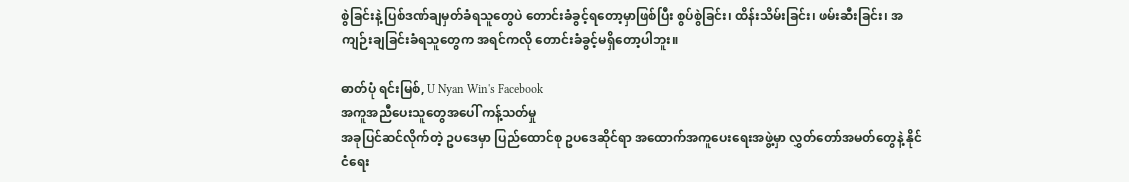စွဲခြင်းနဲ့ ပြစ်ဒဏ်ချမှတ်ခံရသူတွေပဲ တောင်းခံခွင့်ရတော့မှာဖြစ်ပြီး စွပ်စွဲခြင်း၊ ထိန်းသိမ်းခြင်း၊ ဖမ်းဆီးခြင်း၊ အကျဉ်းချခြင်းခံရသူတွေက အရင်ကလို တောင်းခံခွင့်မရှိတော့ပါဘူး။

ဓာတ်ပုံ ရင်းမြစ်, U Nyan Win's Facebook
အကူအညီပေးသူတွေအပေါ် ကန့်သတ်မှု
အခုပြင်ဆင်လိုက်တဲ့ ဥပဒေမှာ ပြည်ထောင်စု ဥပဒေဆိုင်ရာ အထောက်အကူပေးရေးအဖွဲ့မှာ လွှတ်တော်အမတ်တွေနဲ့ နိုင်ငံရေး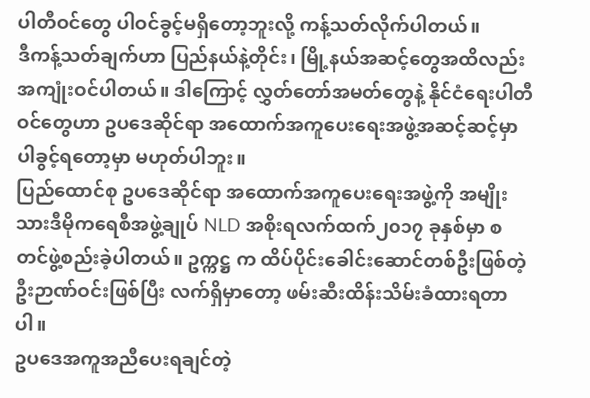ပါတီဝင်တွေ ပါဝင်ခွင့်မရှိတော့ဘူးလို့ ကန့်သတ်လိုက်ပါတယ်။
ဒီကန့်သတ်ချက်ဟာ ပြည်နယ်နဲ့တိုင်း၊ မြို့နယ်အဆင့်တွေအထိလည်း အကျုံးဝင်ပါတယ်။ ဒါကြောင့် လွှတ်တော်အမတ်တွေနဲ့ နိုင်ငံရေးပါတီဝင်တွေဟာ ဥပဒေဆိုင်ရာ အထောက်အကူပေးရေးအဖွဲ့အဆင့်ဆင့်မှာ ပါခွင့်ရတော့မှာ မဟုတ်ပါဘူး။
ပြည်ထောင်စု ဥပဒေဆိုင်ရာ အထောက်အကူပေးရေးအဖွဲ့ကို အမျိုးသားဒီမိုကရေစီအဖွဲ့ချုပ် NLD အစိုးရလက်ထက်၂၀၁၇ ခုနှစ်မှာ စတင်ဖွဲ့စည်းခဲ့ပါတယ်။ ဥက္ကဋ္ဌ က ထိပ်ပိုင်းခေါင်းဆောင်တစ်ဦးဖြစ်တဲ့ ဦးဉာဏ်ဝင်းဖြစ်ပြီး လက်ရှိမှာတော့ ဖမ်းဆီးထိန်းသိမ်းခံထားရတာပါ။
ဥပဒေအကူအညီပေးရချင်တဲ့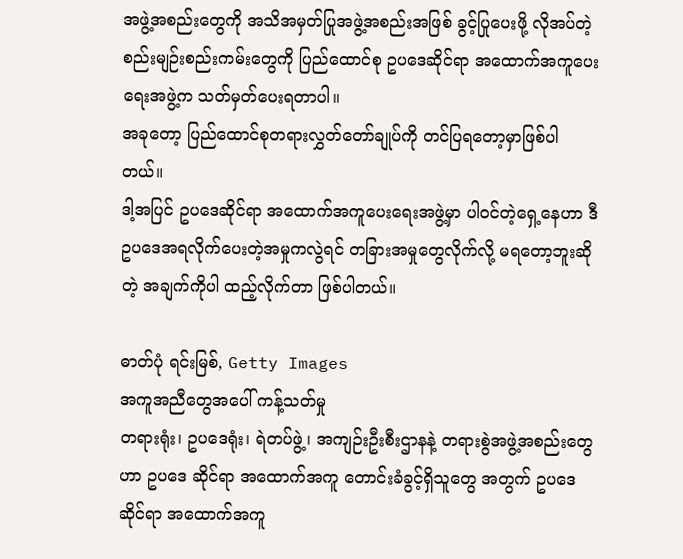အဖွဲ့အစည်းတွေကို အသိအမှတ်ပြုအဖွဲ့အစည်းအဖြစ် ခွင့်ပြုပေးဖို့ လိုအပ်တဲ့ စည်းမျဉ်းစည်းကမ်းတွေကို ပြည်ထောင်စု ဥပဒေဆိုင်ရာ အထောက်အကူပေးရေးအဖွဲ့က သတ်မှတ်ပေးရတာပါ။
အခုတော့ ပြည်ထောင်စုတရားလွှတ်တော်ချုပ်ကို တင်ပြရတော့မှာဖြစ်ပါတယ်။
ဒါ့အပြင် ဥပဒေဆိုင်ရာ အထောက်အကူပေးရေးအဖွဲ့မှာ ပါဝင်တဲ့ရှေ့နေဟာ ဒီဥပဒေအရလိုက်ပေးတဲ့အမှုကလွဲရင် တခြားအမှုတွေလိုက်လို့ မရတော့ဘူးဆိုတဲ့ အချက်ကိုပါ ထည့်လိုက်တာ ဖြစ်ပါတယ်။

ဓာတ်ပုံ ရင်းမြစ်, Getty Images
အကူအညီတွေအပေါ် ကန့်သတ်မှု
တရားရုံး၊ ဥပဒေရုံး၊ ရဲတပ်ဖွဲ့၊ အကျဉ်းဦးစီးဌာနနဲ့ တရားစွဲအဖွဲ့အစည်းတွေဟာ ဥပဒေ ဆိုင်ရာ အထောက်အကူ တောင်းခံခွင့်ရှိသူတွေ အတွက် ဥပဒေဆိုင်ရာ အထောက်အကူ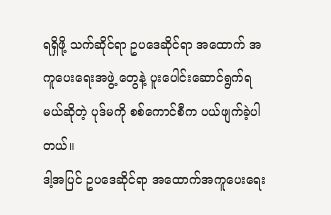ရရှိဖို့ သက်ဆိုင်ရာ ဥပဒေဆိုင်ရာ အထောက် အကူပေးရေးအဖွဲ့ တွေနဲ့ ပူးပေါင်းဆောင်ရွက်ရမယ်ဆိုတဲ့ ပုဒ်မကို စစ်ကောင်စီက ပယ်ဖျက်ခဲ့ပါတယ်။
ဒါ့အပြင် ဥပဒေဆိုင်ရာ အထောက်အကူပေးရေး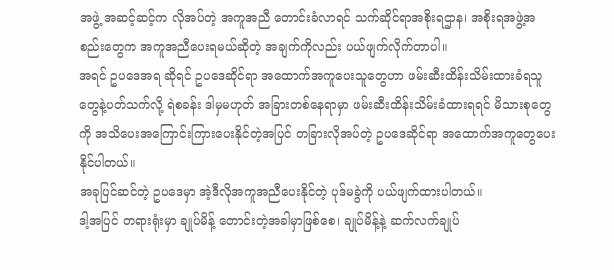အဖွဲ့ အဆင့်ဆင့်က လိုအပ်တဲ့ အကူအညီ တောင်းခံလာရင် သက်ဆိုင်ရာအစိုးရဌာန၊ အစိုးရအဖွဲ့အစည်းတွေက အကူအညီပေးရမယ်ဆိုတဲ့ အချက်ကိုလည်း ပယ်ဖျက်လိုက်တာပါ။
အရင် ဥပဒေအရ ဆိုရင် ဥပဒေဆိုင်ရာ အထောက်အကူပေးသူတွေဟာ ဖမ်းဆီးထိန်းသိမ်းထားခံရသူတွေနဲ့ပတ်သက်လို့ ရဲစခန်း ဒါမှမဟုတ် အခြားတစ်နေရာမှာ ဖမ်းဆီးထိန်းသိမ်းခံထားရရင် မိသားစုတွေကို အသိပေးအကြောင်းကြားပေးနိုင်တဲ့အပြင် တခြားလိုအပ်တဲ့ ဥပဒေဆိုင်ရာ အထောက်အကူတွေပေးနိုင်ပါတယ်။
အခုပြင်ဆင်တဲ့ ဥပဒေမှာ အဲ့ဒီလိုအကူအညီပေးနိုင်တဲ့ ပုဒ်မခွဲကို ပယ်ဖျက်ထားပါတယ်။
ဒါ့အပြင် တရားရုံးမှာ ချုပ်မိန့် တောင်းတဲ့အခါမှာဖြစ်စေ၊ ချုပ်မိန့်နဲ့ ဆက်လက်ချုပ်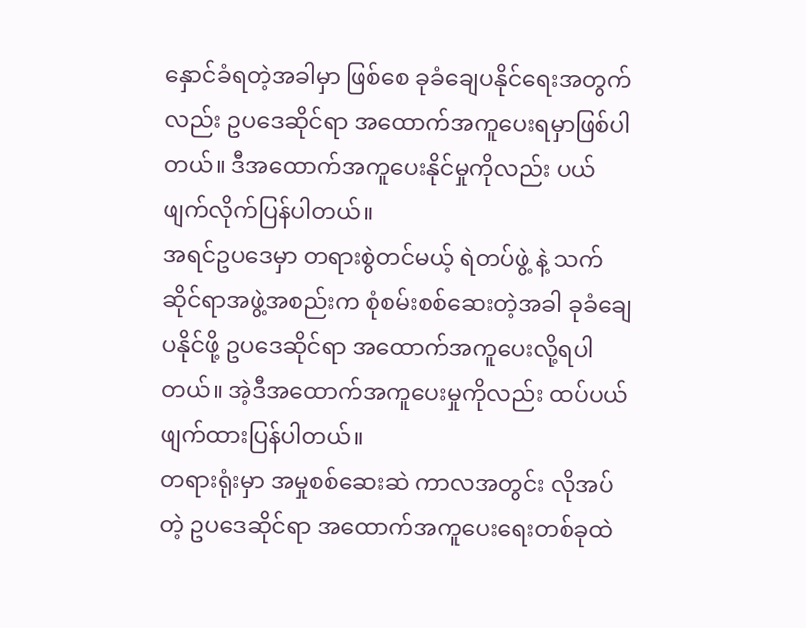နှောင်ခံရတဲ့အခါမှာ ဖြစ်စေ ခုခံချေပနိုင်ရေးအတွက်လည်း ဥပဒေဆိုင်ရာ အထောက်အကူပေးရမှာဖြစ်ပါတယ်။ ဒီအထောက်အကူပေးနိုင်မှုကိုလည်း ပယ်ဖျက်လိုက်ပြန်ပါတယ်။
အရင်ဥပဒေမှာ တရားစွဲတင်မယ့် ရဲတပ်ဖွဲ့ နဲ့ သက်ဆိုင်ရာအဖွဲ့အစည်းက စုံစမ်းစစ်ဆေးတဲ့အခါ ခုခံချေပနိုင်ဖို့ ဥပဒေဆိုင်ရာ အထောက်အကူပေးလို့ရပါတယ်။ အဲ့ဒီအထောက်အကူပေးမှုကိုလည်း ထပ်ပယ်ဖျက်ထားပြန်ပါတယ်။
တရားရုံးမှာ အမှုစစ်ဆေးဆဲ ကာလအတွင်း လိုအပ်တဲ့ ဥပဒေဆိုင်ရာ အထောက်အကူပေးရေးတစ်ခုထဲ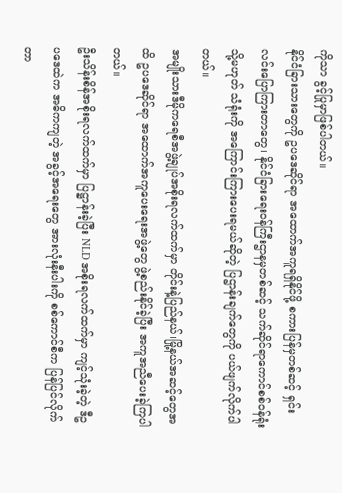ကိုသာ ခွင့်ပြုမှာဖြစ်ပါတယ်။
နိုင်ငံခြားသားတွေကို ဥပဒေဆိုင်ရာ အထောက်အကူရရှိနိုင်ဖို့ စကားပြန်မှတစ်ဆင့် ရှင်းလင်းပြောကြားတာတွေ၊ နိုင်ငံခြားရေးဝန်ကြီးဌာနမှတစ်ဆင့် သက်ဆိုင်ရာကောင်စစ်ဝန်ရုံး သို့မဟုတ် သံရုံးကို အကြောင်းကြားပေးရမယ်ဆိုတဲ့ ပြဌာန်းချက်တွေကို ပယ်ဖျက်လိုက်ပါတယ်။
အမျိုးသားဒီမိုကရေစီအဖွဲ့ချုပ်အစိုးရလက်ထက်မှာ တိုင်းနဲ့ပြည်နယ်၊မြို့နယ်အဆင့်တွေအထိ ဥပဒေဆိုင်ရာ အထောက်အကူပေးရေးအဖွဲ့တွေ ဖွဲ့စည်းနိုင်ခဲ့ပြီး အကူအညီပေးခဲ့ကြပါတယ်။
ဦးသိန်းစိန်အစိုးရလက်ထက်မှာ ပြဋ္ဌာန်းခဲ့ပြီး NLD အစိုးရလက်ထက်မှာ ကျင့်သုံးခဲ့တဲ့ ဒီဥပဒေထဲက အဓိကကျတဲ့ အခွင့်အရေးတွေ အားလုံးနီးပါးကို စစ်ကောင်စီက ပြန်ပြင်လိုက်တာ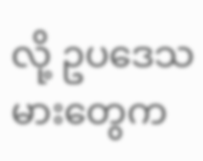လို့ ဥပဒေသမားတွေက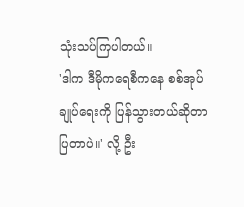သုံးသပ်ကြပါတယ်။
'ဒါက ဒီမိုကရေစီကနေ စစ်အုပ်ချုပ်ရေးကို ပြန်သွားတယ်ဆိုတာ ပြတာပဲ။' လို့ ဦး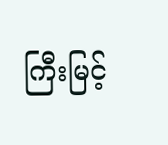ကြီးမြင့်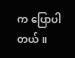က ပြောပါတယ်။